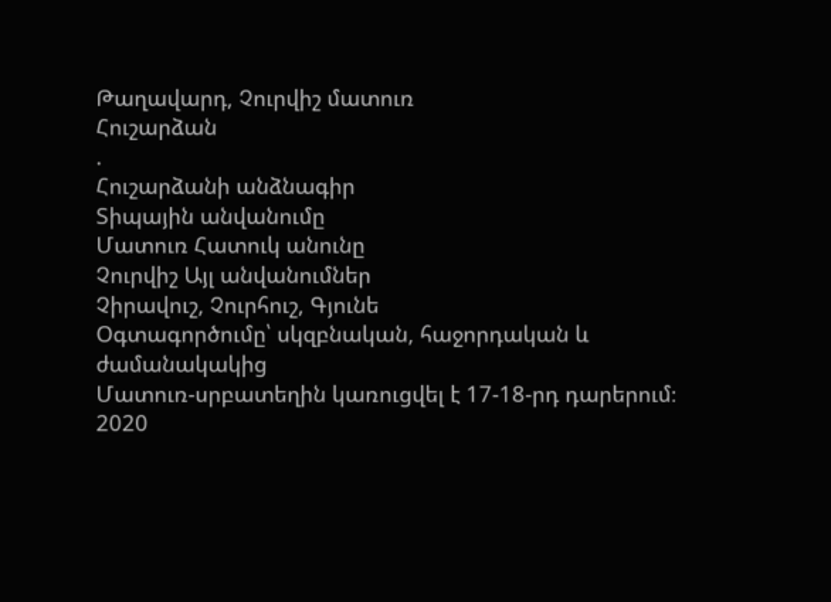Թաղավարդ, Չուրվիշ մատուռ
Հուշարձան
.
Հուշարձանի անձնագիր
Տիպային անվանումը
Մատուռ Հատուկ անունը
Չուրվիշ Այլ անվանումներ
Չիրավուշ, Չուրհուշ, Գյունե
Օգտագործումը՝ սկզբնական, հաջորդական և ժամանակակից
Մատուռ-սրբատեղին կառուցվել է 17-18-րդ դարերում։ 2020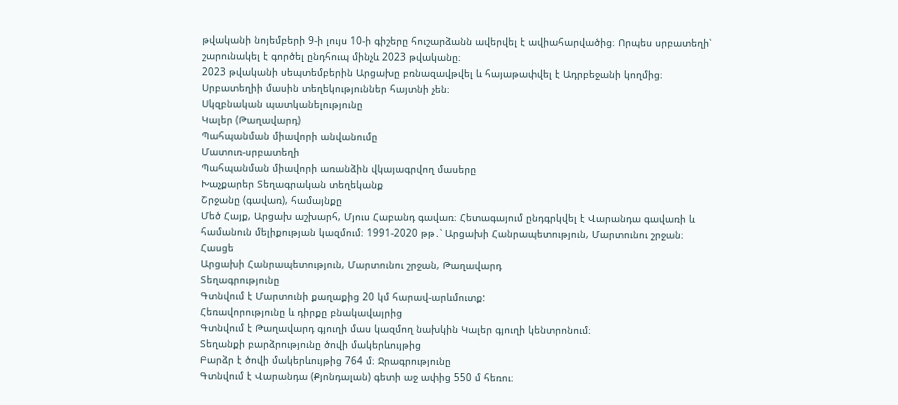թվականի նոյեմբերի 9-ի լույս 10-ի գիշերը հուշարձանն ավերվել է ավիահարվածից։ Որպես սրբատեղի՝ շարունակել է գործել ընդհուպ մինչև 2023 թվականը։
2023 թվականի սեպտեմբերին Արցախը բռնազավթվել և հայաթափվել է Ադրբեջանի կողմից։ Սրբատեղիի մասին տեղեկություններ հայտնի չեն։
Սկզբնական պատկանելությունը
Կալեր (Թաղավարդ)
Պահպանման միավորի անվանումը
Մատուռ-սրբատեղի
Պահպանման միավորի առանձին վկայագրվող մասերը
Խաչքարեր Տեղագրական տեղեկանք
Շրջանը (գավառ), համայնքը
Մեծ Հայք, Արցախ աշխարհ, Մյուս Հաբանդ գավառ։ Հետագայում ընդգրկվել է Վարանդա գավառի և համանուն մելիքության կազմում։ 1991-2020 թթ․՝ Արցախի Հանրապետություն, Մարտունու շրջան։
Հասցե
Արցախի Հանրապետություն, Մարտունու շրջան, Թաղավարդ
Տեղագրությունը
Գտնվում է Մարտունի քաղաքից 20 կմ հարավ-արևմուտք:
Հեռավորությունը և դիրքը բնակավայրից
Գտնվում է Թաղավարդ գյուղի մաս կազմող նախկին Կալեր գյուղի կենտրոնում։
Տեղանքի բարձրությունը ծովի մակերևույթից
Բարձր է ծովի մակերևույթից 764 մ։ Ջրագրությունը
Գտնվում է Վարանդա (Քյոնդալան) գետի աջ ափից 550 մ հեռու։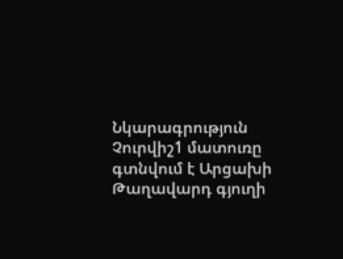Նկարագրություն
Չուրվիշ1 մատուռը գտնվում է Արցախի Թաղավարդ գյուղի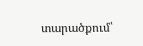տարածքում՝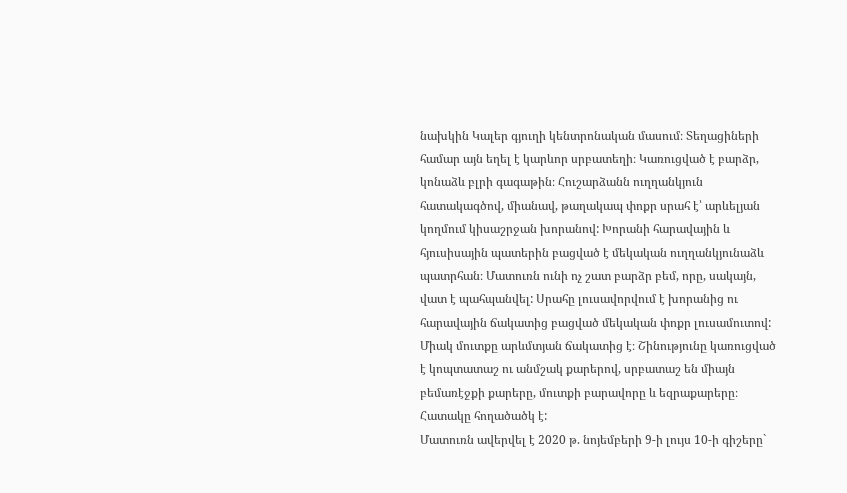նախկին Կալեր գյուղի կենտրոնական մասում։ Տեղացիների համար այն եղել է կարևոր սրբատեղի։ Կառուցված է բարձր, կոնաձև բլրի գագաթին։ Հուշարձանն ուղղանկյուն հատակագծով, միանավ, թաղակապ փոքր սրահ է՝ արևելյան կողմում կիսաշրջան խորանով: Խորանի հարավային և հյուսիսային պատերին բացված է մեկական ուղղանկյունաձև պատրհան։ Մատուռն ունի ոչ շատ բարձր բեմ, որը, սակայն, վատ է պահպանվել: Սրահը լուսավորվում է խորանից ու հարավային ճակատից բացված մեկական փոքր լուսամուտով: Միակ մուտքը արևմտյան ճակատից է։ Շինությունը կառուցված է կոպտատաշ ու անմշակ քարերով, սրբատաշ են միայն բեմառէջքի քարերը, մուտքի բարավորը և եզրաքարերը։ Հատակը հողածածկ է:
Մատուռն ավերվել է 2020 թ. նոյեմբերի 9-ի լույս 10-ի գիշերը`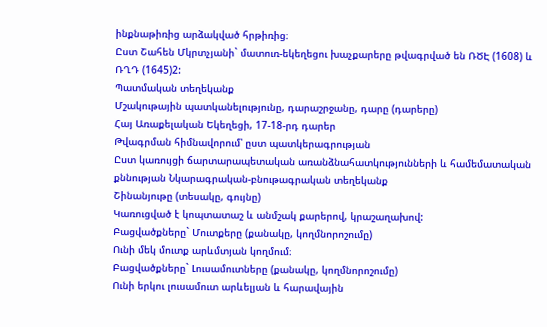ինքնաթիռից արձակված հրթիռից։
Ըստ Շահեն Մկրտչյանի` մատուռ-եկեղեցու խաչքարերը թվագրված են ՌԾԷ (1608) և ՌՂԴ (1645)2:
Պատմական տեղեկանք
Մշակութային պատկանելությունը, դարաշրջանը, դարը (դարերը)
Հայ Առաքելական Եկեղեցի, 17-18-րդ դարեր
Թվագրման հիմնավորում՝ ըստ պատկերագրության
Ըստ կառույցի ճարտարապետական առանձնահատկությունների և համեմատական քննության Նկարագրական-բնութագրական տեղեկանք
Շինանյութը (տեսակը, գույնը)
Կառուցված է կոպտատաշ և անմշակ քարերով, կրաշաղախով:
Բացվածքները` Մուտքերը (քանակը, կողմնորոշումը)
Ունի մեկ մուտք արևմտյան կողմում։
Բացվածքները` Լուսամուտները (քանակը, կողմնորոշումը)
Ունի երկու լուսամուտ արևելյան և հարավային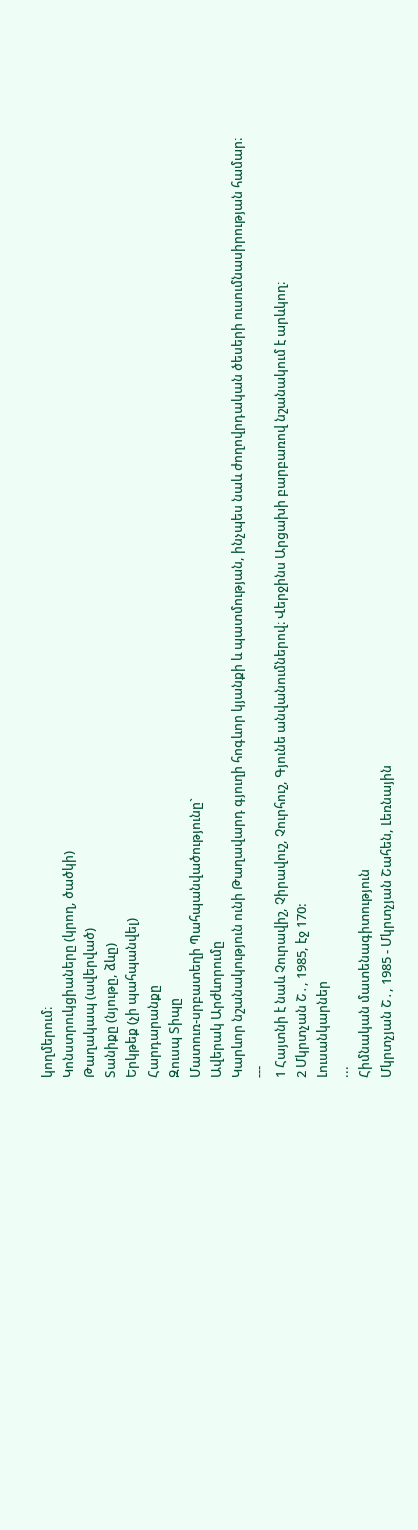կողմերում։
Կոնստրուկցիաները (կրող, ծածկի)
Թաղակապ (ավերված)
Տանիքը (նյութը, ձևը)
Երկթեք (չի պահպանվել)
Հարդարանքը
Զուսպ Տիպը
Մատուռ-սրբատեղի Պահպանվածությունը`
Ավերակ Արժևորումը
Կարևոր նշանակություն ունի Թաղավարդ գյուղի հոգևոր կյանքի և պատմության, ինչպես նաև ժողովրդական ծեսերի ուսումնասիրության համար։
---
1 Հայտնի է նաև Չուրավիշ, Չիրավուշ, Չուրհուշ, Գյունե անվանումներով։ Վերջինս Արցախի բարբառով նշանակում է արևկող։
2 Մկրտչան Շ․, 1985, էջ 170:
Լուսանկարներ
...
Հիմնական մատենագիտություն
Մկրտչյան Շ․, 1985 - Մկրտչյան Շահեն, Լեռնային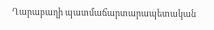Ղարաբաղի պատմաճարտարապետական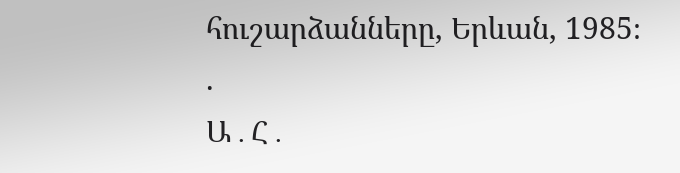հուշարձանները, Երևան, 1985։
.
Ա․Հ․